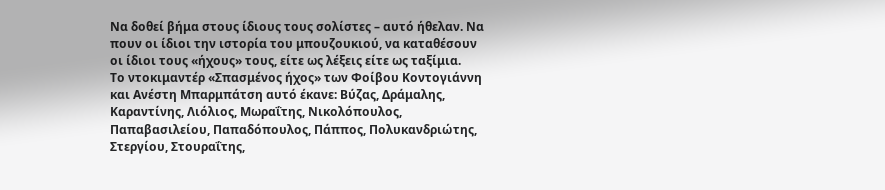Να δοθεί βήμα στους ίδιους τους σολίστες – αυτό ήθελαν. Να πουν οι ίδιοι την ιστορία του μπουζουκιού, να καταθέσουν οι ίδιοι τους «ήχους» τους, είτε ως λέξεις είτε ως ταξίμια.
Το ντοκιμαντέρ «Σπασμένος ήχος» των Φοίβου Κοντογιάννη και Ανέστη Μπαρμπάτση αυτό έκανε: Βύζας, Δράμαλης, Καραντίνης, Λιόλιος, Μωραΐτης, Νικολόπουλος, Παπαβασιλείου, Παπαδόπουλος, Πάππος, Πολυκανδριώτης, Στεργίου, Στουραΐτης,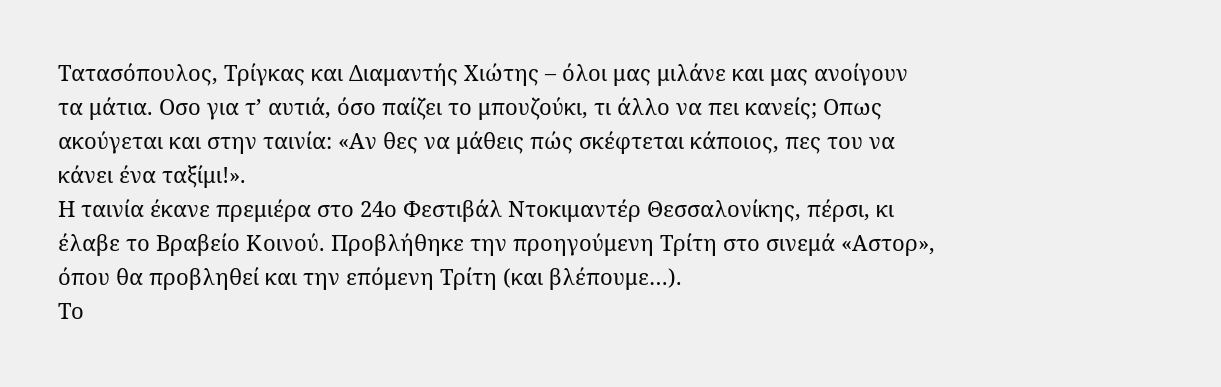Τατασόπουλος, Τρίγκας και Διαμαντής Χιώτης – όλοι μας μιλάνε και μας ανοίγουν τα μάτια. Οσο για τ’ αυτιά, όσο παίζει το μπουζούκι, τι άλλο να πει κανείς; Οπως ακούγεται και στην ταινία: «Αν θες να μάθεις πώς σκέφτεται κάποιος, πες του να κάνει ένα ταξίμι!».
Η ταινία έκανε πρεμιέρα στο 24ο Φεστιβάλ Ντοκιμαντέρ Θεσσαλονίκης, πέρσι, κι έλαβε το Βραβείο Κοινού. Προβλήθηκε την προηγούμενη Τρίτη στο σινεμά «Αστορ», όπου θα προβληθεί και την επόμενη Τρίτη (και βλέπουμε…).
Το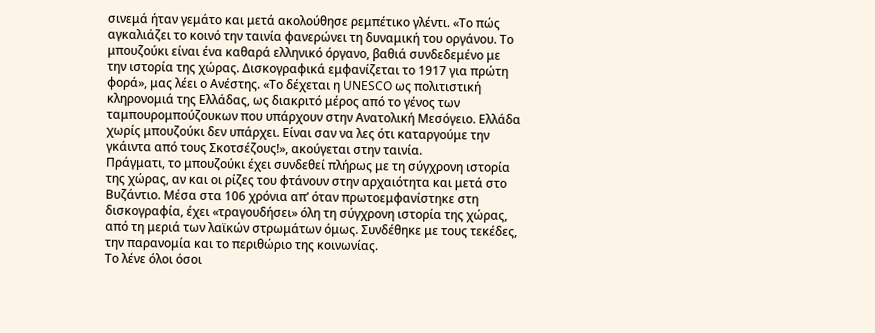σινεμά ήταν γεμάτο και μετά ακολούθησε ρεμπέτικο γλέντι. «Το πώς αγκαλιάζει το κοινό την ταινία φανερώνει τη δυναμική του οργάνου. Το μπουζούκι είναι ένα καθαρά ελληνικό όργανο, βαθιά συνδεδεμένο με την ιστορία της χώρας. Δισκογραφικά εμφανίζεται το 1917 για πρώτη φορά», μας λέει ο Ανέστης. «Το δέχεται η UNESCO ως πολιτιστική κληρονομιά της Ελλάδας, ως διακριτό μέρος από το γένος των ταμπουρομπούζουκων που υπάρχουν στην Ανατολική Μεσόγειο. Ελλάδα χωρίς μπουζούκι δεν υπάρχει. Είναι σαν να λες ότι καταργούμε την γκάιντα από τους Σκοτσέζους!», ακούγεται στην ταινία.
Πράγματι, το μπουζούκι έχει συνδεθεί πλήρως με τη σύγχρονη ιστορία της χώρας, αν και οι ρίζες του φτάνουν στην αρχαιότητα και μετά στο Βυζάντιο. Μέσα στα 106 χρόνια απ’ όταν πρωτοεμφανίστηκε στη δισκογραφία, έχει «τραγουδήσει» όλη τη σύγχρονη ιστορία της χώρας, από τη μεριά των λαϊκών στρωμάτων όμως. Συνδέθηκε με τους τεκέδες, την παρανομία και το περιθώριο της κοινωνίας.
Το λένε όλοι όσοι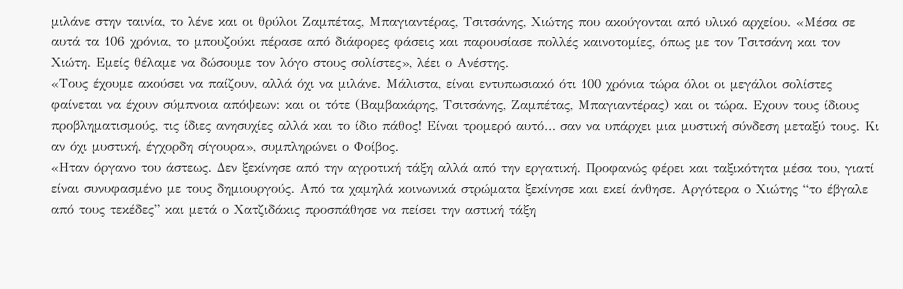μιλάνε στην ταινία, το λένε και οι θρύλοι Ζαμπέτας, Μπαγιαντέρας, Τσιτσάνης, Χιώτης που ακούγονται από υλικό αρχείου. «Μέσα σε αυτά τα 106 χρόνια, το μπουζούκι πέρασε από διάφορες φάσεις και παρουσίασε πολλές καινοτομίες, όπως με τον Τσιτσάνη και τον Χιώτη. Εμείς θέλαμε να δώσουμε τον λόγο στους σολίστες», λέει ο Ανέστης.
«Τους έχουμε ακούσει να παίζουν, αλλά όχι να μιλάνε. Μάλιστα, είναι εντυπωσιακό ότι 100 χρόνια τώρα όλοι οι μεγάλοι σολίστες φαίνεται να έχουν σύμπνοια απόψεων: και οι τότε (Βαμβακάρης, Τσιτσάνης, Ζαμπέτας, Μπαγιαντέρας) και οι τώρα. Εχουν τους ίδιους προβληματισμούς, τις ίδιες ανησυχίες αλλά και το ίδιο πάθος! Είναι τρομερό αυτό… σαν να υπάρχει μια μυστική σύνδεση μεταξύ τους. Κι αν όχι μυστική, έγχορδη σίγουρα», συμπληρώνει ο Φοίβος.
«Ηταν όργανο του άστεως. Δεν ξεκίνησε από την αγροτική τάξη αλλά από την εργατική. Προφανώς φέρει και ταξικότητα μέσα του, γιατί είναι συνυφασμένο με τους δημιουργούς. Από τα χαμηλά κοινωνικά στρώματα ξεκίνησε και εκεί άνθησε. Αργότερα ο Χιώτης “το έβγαλε από τους τεκέδες” και μετά ο Χατζιδάκις προσπάθησε να πείσει την αστική τάξη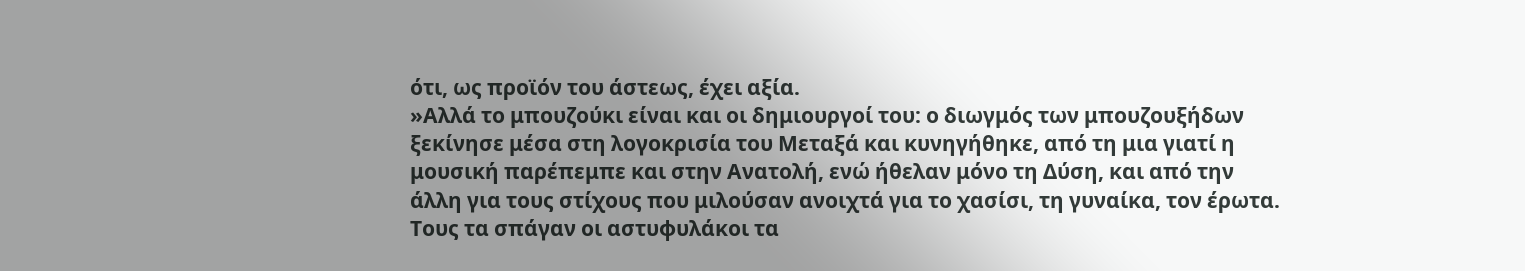ότι, ως προϊόν του άστεως, έχει αξία.
»Αλλά το μπουζούκι είναι και οι δημιουργοί του: ο διωγμός των μπουζουξήδων ξεκίνησε μέσα στη λογοκρισία του Μεταξά και κυνηγήθηκε, από τη μια γιατί η μουσική παρέπεμπε και στην Ανατολή, ενώ ήθελαν μόνο τη Δύση, και από την άλλη για τους στίχους που μιλούσαν ανοιχτά για το χασίσι, τη γυναίκα, τον έρωτα. Τους τα σπάγαν οι αστυφυλάκοι τα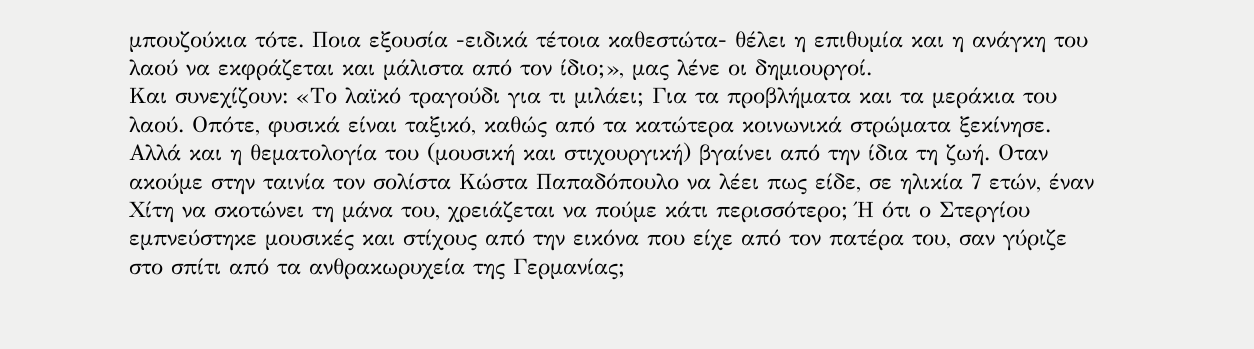μπουζούκια τότε. Ποια εξουσία -ειδικά τέτοια καθεστώτα- θέλει η επιθυμία και η ανάγκη του λαού να εκφράζεται και μάλιστα από τον ίδιο;», μας λένε οι δημιουργοί.
Και συνεχίζουν: «Το λαϊκό τραγούδι για τι μιλάει; Για τα προβλήματα και τα μεράκια του λαού. Οπότε, φυσικά είναι ταξικό, καθώς από τα κατώτερα κοινωνικά στρώματα ξεκίνησε. Αλλά και η θεματολογία του (μουσική και στιχουργική) βγαίνει από την ίδια τη ζωή. Οταν ακούμε στην ταινία τον σολίστα Κώστα Παπαδόπουλο να λέει πως είδε, σε ηλικία 7 ετών, έναν Χίτη να σκοτώνει τη μάνα του, χρειάζεται να πούμε κάτι περισσότερο; Ή ότι ο Στεργίου εμπνεύστηκε μουσικές και στίχους από την εικόνα που είχε από τον πατέρα του, σαν γύριζε στο σπίτι από τα ανθρακωρυχεία της Γερμανίας;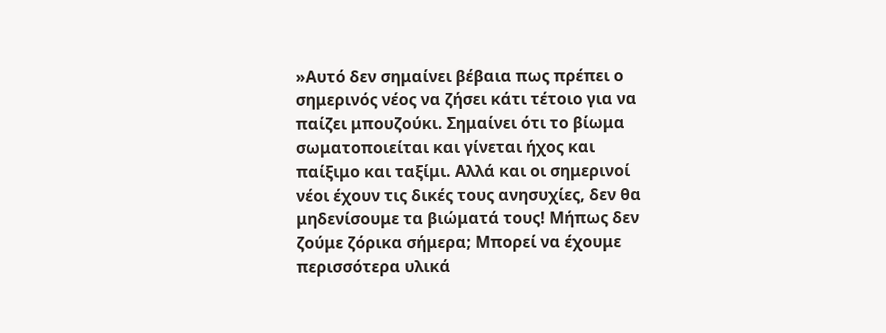»Αυτό δεν σημαίνει βέβαια πως πρέπει ο σημερινός νέος να ζήσει κάτι τέτοιο για να παίζει μπουζούκι. Σημαίνει ότι το βίωμα σωματοποιείται και γίνεται ήχος και παίξιμο και ταξίμι. Αλλά και οι σημερινοί νέοι έχουν τις δικές τους ανησυχίες, δεν θα μηδενίσουμε τα βιώματά τους! Μήπως δεν ζούμε ζόρικα σήμερα; Μπορεί να έχουμε περισσότερα υλικά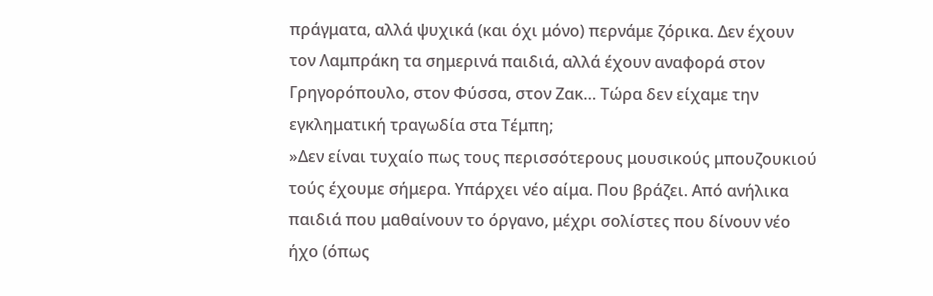πράγματα, αλλά ψυχικά (και όχι μόνο) περνάμε ζόρικα. Δεν έχουν τον Λαμπράκη τα σημερινά παιδιά, αλλά έχουν αναφορά στον Γρηγορόπουλο, στον Φύσσα, στον Ζακ… Τώρα δεν είχαμε την εγκληματική τραγωδία στα Τέμπη;
»Δεν είναι τυχαίο πως τους περισσότερους μουσικούς μπουζουκιού τούς έχουμε σήμερα. Υπάρχει νέο αίμα. Που βράζει. Από ανήλικα παιδιά που μαθαίνουν το όργανο, μέχρι σολίστες που δίνουν νέο ήχο (όπως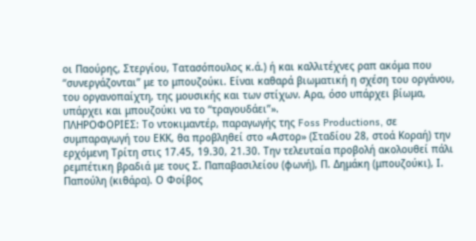οι Παούρης, Στεργίου, Τατασόπουλος κ.ά.) ή και καλλιτέχνες ραπ ακόμα που “συνεργάζονται” με το μπουζούκι. Είναι καθαρά βιωματική η σχέση του οργάνου, του οργανοπαίχτη, της μουσικής και των στίχων. Αρα, όσο υπάρχει βίωμα, υπάρχει και μπουζούκι να το “τραγουδάει”».
ΠΛΗΡΟΦΟΡΙΕΣ: Το ντοκιμαντέρ, παραγωγής της Foss Productions, σε συμπαραγωγή του ΕΚΚ, θα προβληθεί στο «Αστορ» (Σταδίου 28, στοά Κοραή) την ερχόμενη Τρίτη στις 17.45, 19.30, 21.30. Την τελευταία προβολή ακολουθεί πάλι ρεμπέτικη βραδιά με τους Σ. Παπαβασιλείου (φωνή), Π. Δημάκη (μπουζούκι), Ι. Παπούλη (κιθάρα). Ο Φοίβος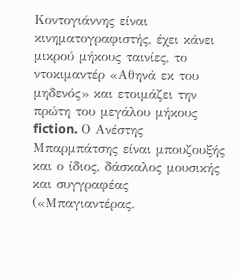Κοντογιάννης είναι κινηματογραφιστής, έχει κάνει μικρού μήκους ταινίες, το ντοκιμαντέρ «Αθηνά εκ του μηδενός» και ετοιμάζει την πρώτη του μεγάλου μήκους fiction. Ο Ανέστης Μπαρμπάτσης είναι μπουζουξής και ο ίδιος, δάσκαλος μουσικής και συγγραφέας («Μπαγιαντέρας.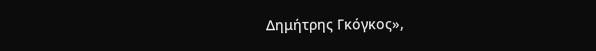Δημήτρης Γκόγκος»,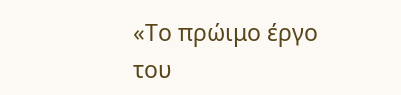«Το πρώιμο έργο του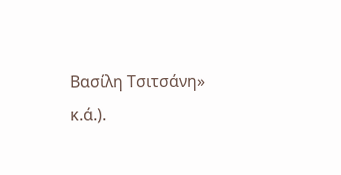Βασίλη Τσιτσάνη» κ.ά.).